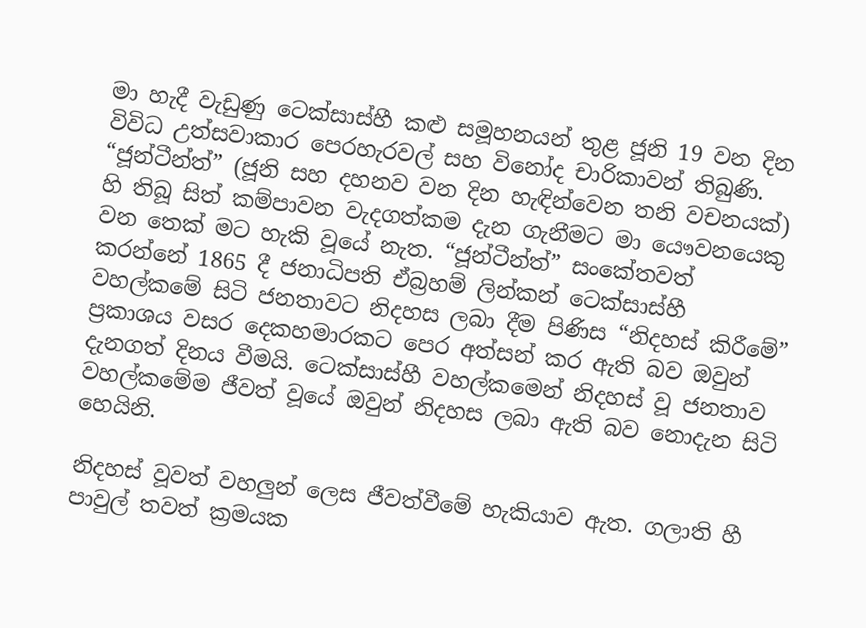මා හැදී වැඩුණු ටෙක්සාස්හී කළු සමූහනයන් තුළ ජූනි 19 වන දින විවිධ උත්සවාකාර පෙරහැරවල් සහ විනෝද චාරිකාවන් තිබුණි. “ජූන්ටීන්ත්” (ජූනි සහ දහනව වන දින හැඳින්වෙන තනි වචනයක්) හි තිබූ සිත් කම්පාවන වැදගත්කම දැන ගැනීමට මා යෞවනයෙකු වන තෙක් මට හැකි වූයේ නැත. “ජූන්ටීන්ත්” සංකේතවත් කරන්නේ 1865 දී ජනාධිපති ඒබ්‍රහම් ලින්කන් ටෙක්සාස්හී වහල්කමේ සිටි ජනතාවට නිදහස ලබා දීම පිණිස “නිදහස් කිරීමේ” ප්‍රකාශය වසර දෙකහමාරකට පෙර අත්සන් කර ඇති බව ඔවුන් දැනගත් දිනය වීමයි. ටෙක්සාස්හී වහල්කමෙන් නිදහස් වූ ජනතාව වහල්කමේම ජීවත් වූයේ ඔවුන් නිදහස ලබා ඇති බව නොදැන සිටි හෙයිනි.

නිදහස් වූවත් වහලුන් ලෙස ජීවත්වීමේ හැකියාව ඇත. ගලාති හී පාවුල් තවත් ක්‍රමයක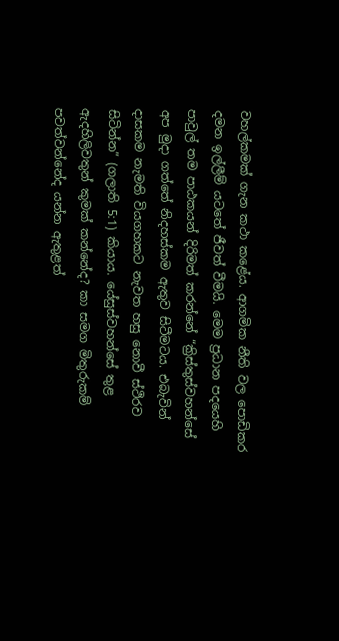වහල්කමක් ගැන කථා කළේය. ආගමික නීති වල පොඩිකර දමන ඉල්ලීම් යටතේ ජීවත් වීමයි. මෙම ප්‍රධාන පදයෙහි පාවුල් තම පාඨකයන් දිරිමත් කරන්නේ “ක්‍රිස්තුස්වහන්සේ අප මුදා ගත්තේ නිදහස්කම ඇතුව සිටීමටය. එබැවින් දාසකම නැමති වියගහකට නැවත හසු නොවී ස්ථිරව සිටින්න” (ගලාති 5:1) කියාය. යේසුස්වහන්සේ තුළ ඇදහිලිවතුන් කුමක් කන්නේද? කා සමග මිතුරුකම් පවත්වන්නේද යන්න ඇතුළත්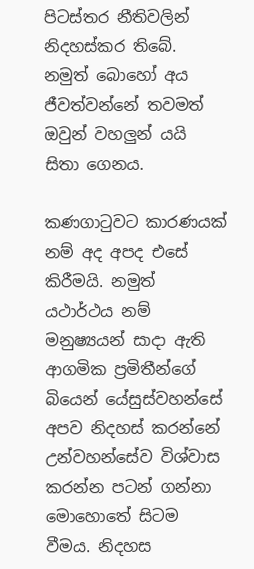පිටස්තර නීතිවලින් නිදහස්කර තිබේ. නමුත් බොහෝ අය ජීවත්වන්නේ තවමත් ඔවුන් වහලුන් යයි සිතා ගෙනය.

කණගාටුවට කාරණයක් නම් අද අපද එසේ කිරීමයි. නමුත් යථාර්ථය නම් මනුෂ්‍යයන් සාදා ඇති ආගමික ප්‍රමිතීන්ගේ බියෙන් යේසුස්වහන්සේ අපව නිදහස් කරන්නේ උන්වහන්සේව විශ්වාස කරන්න පටන් ගන්නා මොහොතේ සිටම වීමය. නිදහස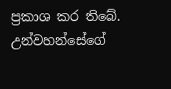ප්‍රකාශ කර තිබේ. උන්වහන්සේගේ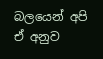බලයෙන් අපි ඒ අනුව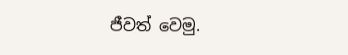ජීවත් වෙමු.